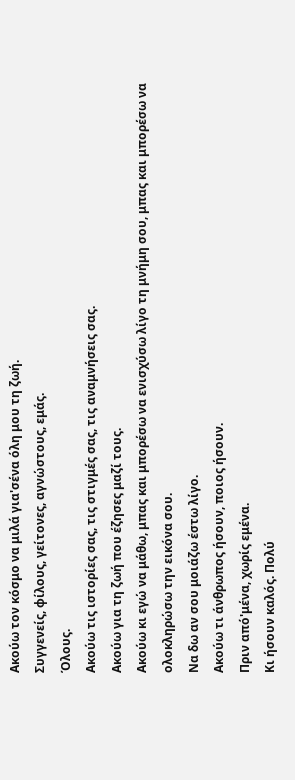Ακούω τον κόσμο να μιλά για'σένα όλη μου τη ζωή.
Συγγενείς, φίλους, γείτονες, αγνώστους, εμάς.
Όλους.
Ακούω τις ιστορίες σας, τις στιγμές σας, τις αναμνήσεις σας.
Ακούω για τη ζωή που έζησες μαζί τους.
Ακούω κι εγώ να μάθω, μπας και μπορέσω να ενισχύσω λίγο τη μνήμη σου, μπας και μπορέσω να ολοκληρώσω την εικόνα σου.
Να δω αν σου μοιάζω έστω λίγο.
Ακούω τι άνθρωπος ήσουν, ποιος ήσουν.
Πριν από'μένα, χωρίς εμένα.
Κι ήσουν καλός. Πολύ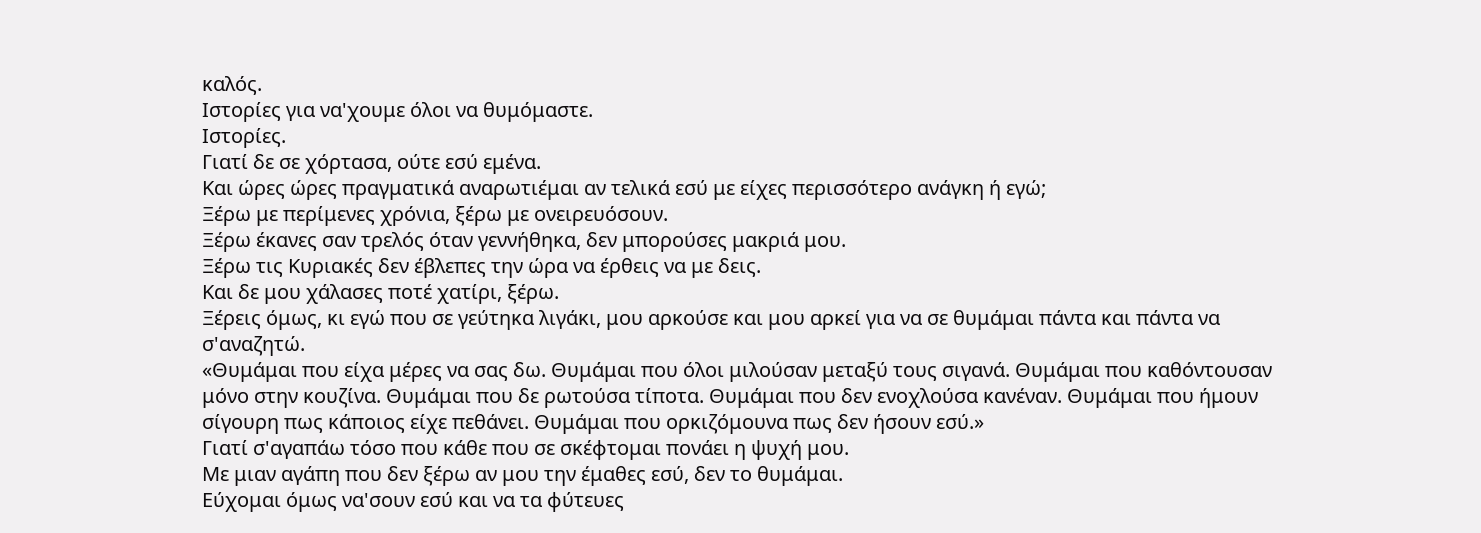καλός.
Ιστορίες για να'χουμε όλοι να θυμόμαστε.
Ιστορίες.
Γιατί δε σε χόρτασα, ούτε εσύ εμένα.
Και ώρες ώρες πραγματικά αναρωτιέμαι αν τελικά εσύ με είχες περισσότερο ανάγκη ή εγώ;
Ξέρω με περίμενες χρόνια, ξέρω με ονειρευόσουν.
Ξέρω έκανες σαν τρελός όταν γεννήθηκα, δεν μπορούσες μακριά μου.
Ξέρω τις Κυριακές δεν έβλεπες την ώρα να έρθεις να με δεις.
Και δε μου χάλασες ποτέ χατίρι, ξέρω.
Ξέρεις όμως, κι εγώ που σε γεύτηκα λιγάκι, μου αρκούσε και μου αρκεί για να σε θυμάμαι πάντα και πάντα να σ'αναζητώ.
«Θυμάμαι που είχα μέρες να σας δω. Θυμάμαι που όλοι μιλούσαν μεταξύ τους σιγανά. Θυμάμαι που καθόντουσαν μόνο στην κουζίνα. Θυμάμαι που δε ρωτούσα τίποτα. Θυμάμαι που δεν ενοχλούσα κανέναν. Θυμάμαι που ήμουν σίγουρη πως κάποιος είχε πεθάνει. Θυμάμαι που ορκιζόμουνα πως δεν ήσουν εσύ.»
Γιατί σ'αγαπάω τόσο που κάθε που σε σκέφτομαι πονάει η ψυχή μου.
Με μιαν αγάπη που δεν ξέρω αν μου την έμαθες εσύ, δεν το θυμάμαι.
Εύχομαι όμως να'σουν εσύ και να τα φύτευες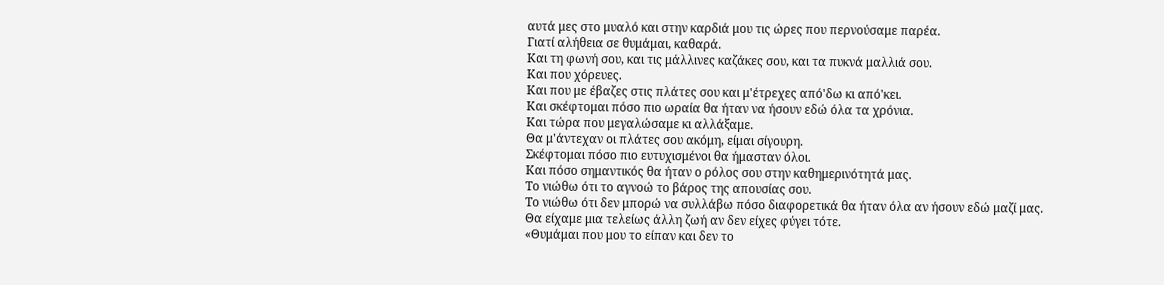αυτά μες στο μυαλό και στην καρδιά μου τις ώρες που περνούσαμε παρέα.
Γιατί αλήθεια σε θυμάμαι, καθαρά.
Και τη φωνή σου, και τις μάλλινες καζάκες σου, και τα πυκνά μαλλιά σου.
Και που χόρευες.
Και που με έβαζες στις πλάτες σου και μ'έτρεχες από'δω κι από'κει.
Και σκέφτομαι πόσο πιο ωραία θα ήταν να ήσουν εδώ όλα τα χρόνια.
Και τώρα που μεγαλώσαμε κι αλλάξαμε.
Θα μ'άντεχαν οι πλάτες σου ακόμη, είμαι σίγουρη.
Σκέφτομαι πόσο πιο ευτυχισμένοι θα ήμασταν όλοι.
Και πόσο σημαντικός θα ήταν ο ρόλος σου στην καθημερινότητά μας.
Το νιώθω ότι το αγνοώ το βάρος της απουσίας σου.
Το νιώθω ότι δεν μπορώ να συλλάβω πόσο διαφορετικά θα ήταν όλα αν ήσουν εδώ μαζί μας.
Θα είχαμε μια τελείως άλλη ζωή αν δεν είχες φύγει τότε.
«Θυμάμαι που μου το είπαν και δεν το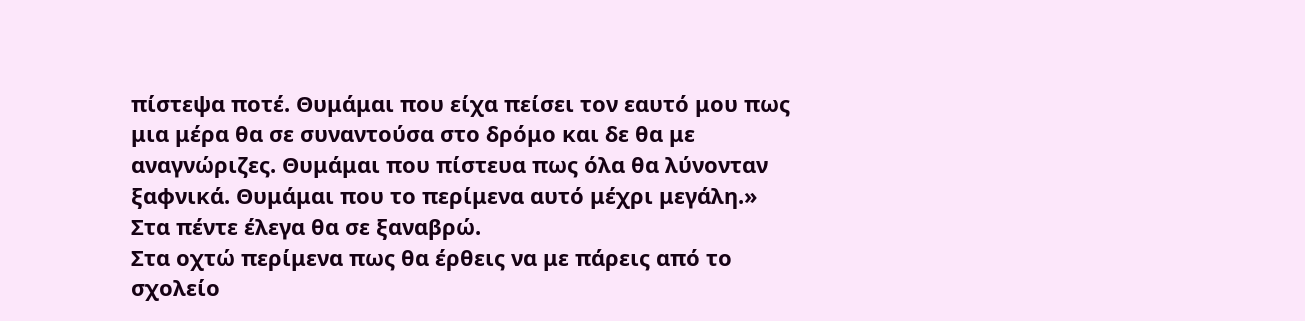πίστεψα ποτέ. Θυμάμαι που είχα πείσει τον εαυτό μου πως μια μέρα θα σε συναντούσα στο δρόμο και δε θα με αναγνώριζες. Θυμάμαι που πίστευα πως όλα θα λύνονταν ξαφνικά. Θυμάμαι που το περίμενα αυτό μέχρι μεγάλη.»
Στα πέντε έλεγα θα σε ξαναβρώ.
Στα οχτώ περίμενα πως θα έρθεις να με πάρεις από το σχολείο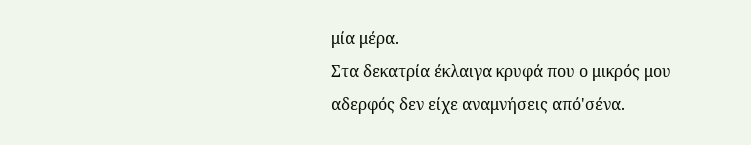μία μέρα.
Στα δεκατρία έκλαιγα κρυφά που ο μικρός μου αδερφός δεν είχε αναμνήσεις από'σένα.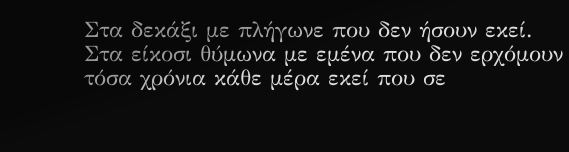Στα δεκάξι με πλήγωνε που δεν ήσουν εκεί.
Στα είκοσι θύμωνα με εμένα που δεν ερχόμουν τόσα χρόνια κάθε μέρα εκεί που σε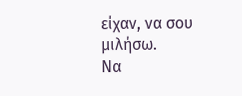είχαν, να σου μιλήσω.
Να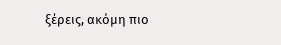ξέρεις, ακόμη πιο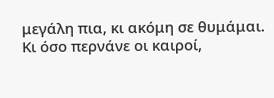μεγάλη πια, κι ακόμη σε θυμάμαι.
Κι όσο περνάνε οι καιροί,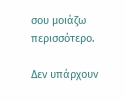σου μοιάζω περισσότερο.

Δεν υπάρχουν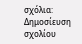σχόλια:
Δημοσίευση σχολίου